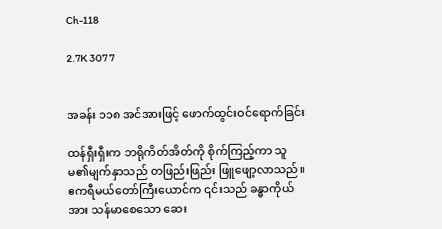Ch-118

2.7K 307 7


အခန်း ၁၁၈ အင်အားဖြင့် ဖောက်ထွင်းဝင်ရောက်ခြင်း

ထန်ရှီးရှီးက ဘရိုကိတ်အိတ်ကို စိုက်ကြည့်ကာ သူမ၏မျက်နှာသည် တဖြည်းဖြည်း ဖြူဖျော့လာသည်။ ဧကရီမယ်တော်ကြီးယောင်က ၎င်းသည် ခန္ဓာကိုယ်အား သန်မာစေသော ဆေး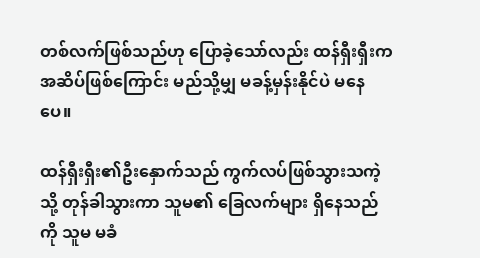တစ်လက်ဖြစ်သည်ဟု ပြောခဲ့သော်လည်း ထန်ရှီးရှီးက အဆိပ်ဖြစ်ကြောင်း မည်သို့မျှ မခန့်မှန်းနိုင်ပဲ မနေပေ။

ထန်ရှီးရှီး၏ဦးနှောက်သည် ကွက်လပ်ဖြစ်သွားသကဲ့သို့ တုန်ခါသွားကာ သူမ၏ ခြေလက်များ ရှိနေသည်ကို သူမ မခံ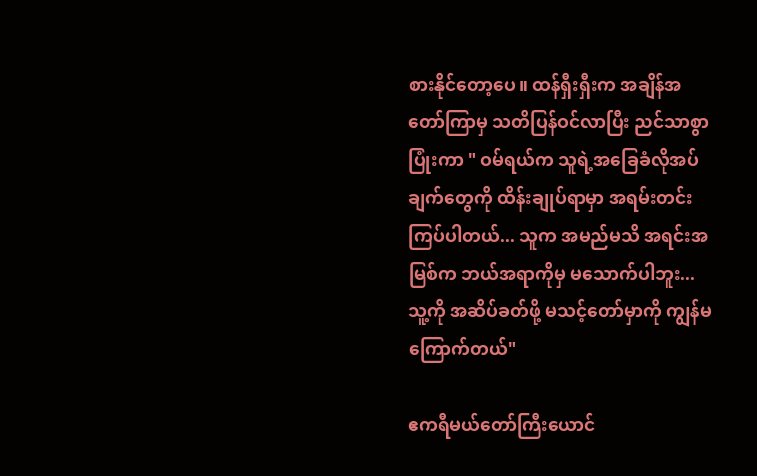စားနိုင်တော့ပေ။ ထန်ရှီးရှီးက အချိန်အတော်ကြာမှ သတိပြန်ဝင်လာပြီး ညင်သာစွာပြုံးကာ " ဝမ်ရယ်က သူရဲ့အခြေခံလိုအပ်ချက်တွေကို ထိန်းချုပ်ရာမှာ အရမ်းတင်းကြပ်ပါတယ်... သူက အမည်မသိ အရင်းအမြစ်က ဘယ်အရာကိုမှ မသောက်ပါဘူး... သူ့ကို အဆိပ်ခတ်ဖို့ မသင့်တော်မှာကို ကျွန်မကြောက်တယ်"

ဧကရီမယ်တော်ကြီးယောင်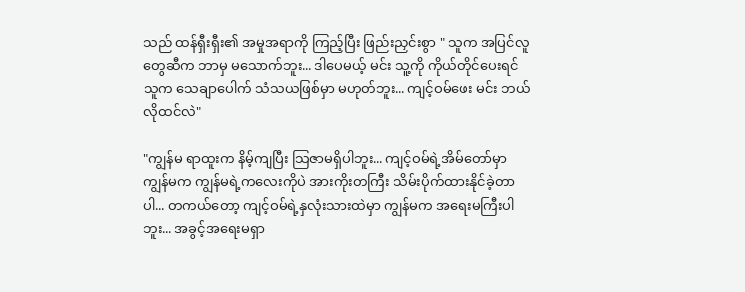သည် ထန်ရှီးရှီး၏ အမှုအရာကို ကြည့်ပြီး ဖြည်းညှင်းစွာ " သူက အပြင်လူတွေဆီက ဘာမှ မသောက်ဘူး... ဒါပေမယ့် မင်း သူ့ကို ကိုယ်တိုင်ပေးရင် သူက သေချာပေါက် သံသယဖြစ်မှာ မဟုတ်ဘူး... ကျင့်ဝမ်ဖေး မင်း ဘယ်လိုထင်လဲ"

"ကျွန်မ ရာထူးက နိမ့်ကျပြီး သြဇာမရှိပါဘူး... ကျင့်ဝမ်ရဲ့အိမ်တော်မှာ ကျွန်မက ကျွန်မရဲ့ကလေးကိုပဲ အားကိုးတကြီး သိမ်းပိုက်ထားနိုင်ခဲ့တာပါ... တကယ်တော့ ကျင့်ဝမ်ရဲ့နှလုံးသားထဲမှာ ကျွန်မက အရေးမကြီးပါဘူး... အခွင့်အရေးမရှာ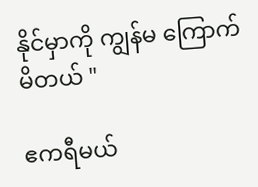နိုင်မှာကို ကျွန်မ ကြောက်မိတယ် "

ဧကရီမယ်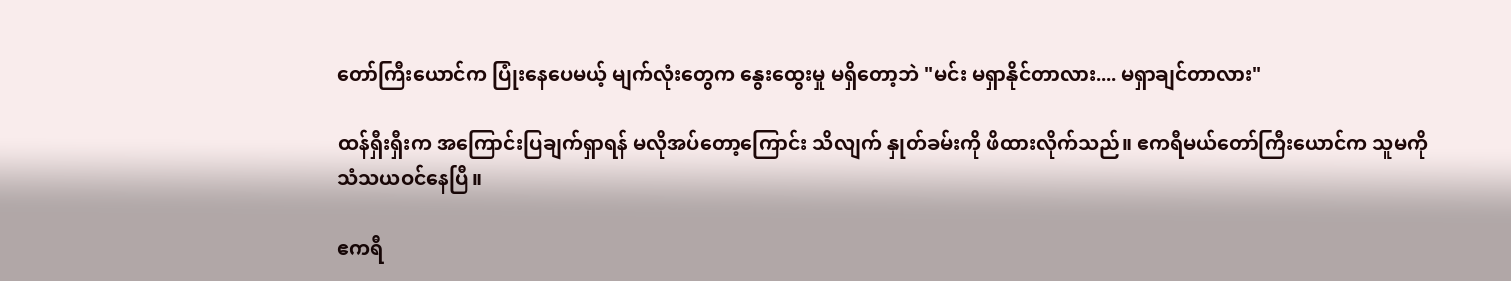တော်ကြီးယောင်က ပြုံးနေပေမယ့် မျက်လုံးတွေက နွေးထွေးမှု မရှိတော့ဘဲ "မင်း မရှာနိုင်တာလား.... မရှာချင်တာလား"

ထန်ရှီးရှီးက အကြောင်းပြချက်ရှာရန် မလိုအပ်တော့ကြောင်း သိလျက် နှုတ်ခမ်းကို ဖိထားလိုက်သည်။ ဧကရီမယ်တော်ကြီးယောင်က သူမကို သံသယဝင်နေပြီ။

ဧကရီ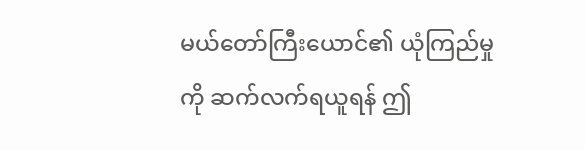မယ်တော်ကြီးယောင်၏ ယုံကြည်မှုကို ဆက်လက်ရယူရန် ဤ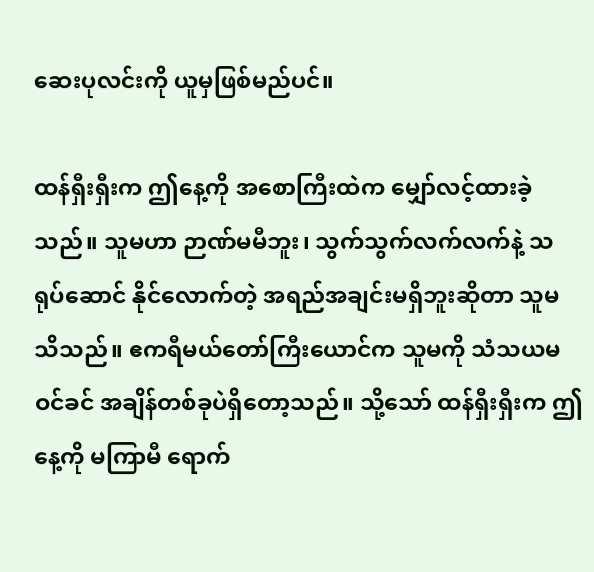ဆေးပုလင်းကို ယူမှဖြစ်မည်ပင်။

ထန်ရှီးရှီးက ဤနေ့ကို အစောကြီးထဲက မျှော်လင့်ထားခဲ့သည်။ သူမဟာ ဉာဏ်မမီဘူး၊ သွက်သွက်လက်လက်နဲ့ သရုပ်ဆောင် နိုင်လောက်တဲ့ အရည်အချင်းမရှိဘူးဆိုတာ သူမ သိသည်။ ဧကရီမယ်တော်ကြီးယောင်က သူမကို သံသယမဝင်ခင် အချိန်တစ်ခုပဲရှိတော့သည်။ သို့သော် ထန်ရှီးရှီးက ဤနေ့ကို မကြာမီ ရောက်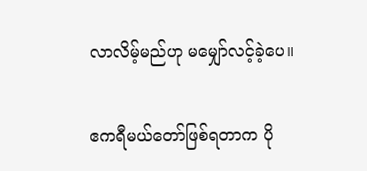လာလိမ့်မည်ဟု မမျှော်လင့်ခဲ့ပေ။

ဧကရီမယ်တော်ဖြစ်ရတာက ပို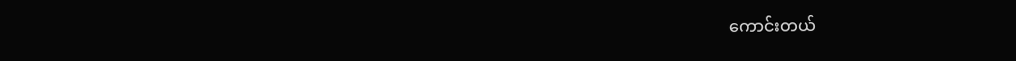ကောင်းတယ်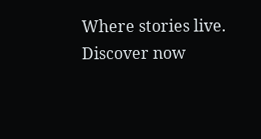Where stories live. Discover now